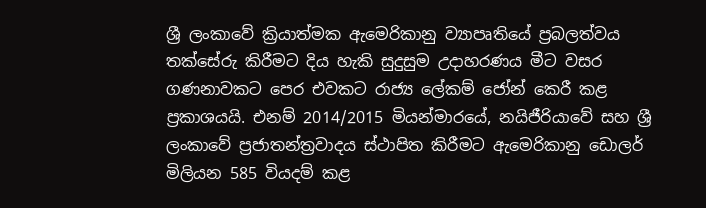ශ්‍රී ලංකාවේ ක්‍රියාත්මක ඇමෙරිකානු ව්‍යාපෘතියේ ප්‍රබලත්වය තක්සේරු කිරීමට දිය හැකි සුදුසුම උදාහරණය මීට වසර ගණනාවකට පෙර එවකට රාජ්‍ය ලේකම් ජෝන් කෙරී කළ ප්‍රකාශයයි. එනම් 2014/2015 මියන්මාරයේ, නයිජීරියාවේ සහ ශ්‍රී ලංකාවේ ප්‍රජාතන්ත්‍රවාදය ස්ථාපිත කිරීමට ඇමෙරිකානු ඩොලර් මිලියන 585 වියදම් කළ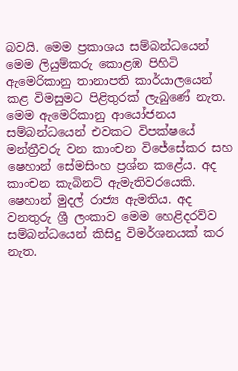බවයි. මෙම ප්‍රකාශය සම්බන්ධයෙන් මෙම ලියුම්කරු කොළඹ පිහිටි ඇමෙරිකානු තානාපති කාර්යාලයෙන් කළ විමසුමට පිළිතුරක් ලැබුණේ නැත. මෙම ඇමෙරිකානු ආයෝජනය සම්බන්ධයෙන් එවකට විපක්ෂයේ මන්ත්‍රීවරු වන කාංචන විජේසේකර සහ ෂෙහාන් සේමසිංහ ප්‍රශ්න කළේය. අද කාංචන කැබිනට් ඇමැතිවරයෙකි. ෂෙහාන් මුදල් රාජ්‍ය ඇමතිය. අද වනතුරු ශ්‍රී ලංකාව මෙම හෙළිදරව්ව සම්බන්ධයෙන් කිසිදු විමර්ශනයක් කර නැත.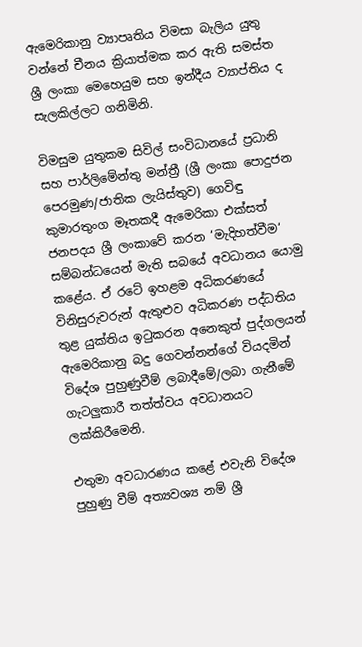ඇමෙරිකානු ව්‍යාපෘතිය විමසා බැලිය යුතු වන්නේ චීනය ක්‍රියාත්මක කර ඇති සමස්ත ශ්‍රී ලංකා මෙහෙයුම සහ ඉන්දීය ව්‍යාප්තිය ද සැලකිල්ලට ගනිමිනි.

විමසුම යුතුකම සිවිල් සංවිධානයේ ප්‍රධානි සහ පාර්ලිමේන්තු මන්ත්‍රී (ශ්‍රී ලංකා පොදුජන පෙරමුණ/ජාතික ලැයිස්තුව) ගෙවිඳු කුමාරතුංග මෑතකදී ඇමෙරිකා එක්සත් ජනපදය ශ්‍රී ලංකාවේ කරන ‘මැදිහත්වීම‘ සම්බන්ධයෙන් මැති සබයේ අවධානය යොමු කළේය. ඒ රටේ ඉහළම අධිකරණයේ විනිසුරුවරුන් ඇතුළුව අධිකරණ පද්ධතිය තුළ යුක්තිය ඉටුකරන අනෙකුත් පුද්ගලයන් ඇමෙරිකානු බදු ගෙවන්නන්ගේ වියදමින් විදේශ පුහුණුවීම් ලබාදීමේ/ලබා ගැනීමේ ගැටලුකාරී තත්ත්වය අවධානයට ලක්කිරීමෙනි.

එතුමා අවධාරණය කළේ එවැනි විදේශ පුහුණු වීම් අත්‍යවශ්‍ය නම් ශ්‍රී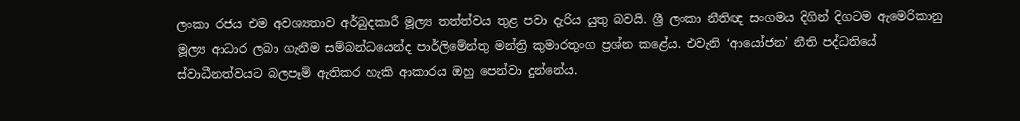ලංකා රජය එම අවශ්‍යතාව අර්බුදකාරී මූල්‍ය තත්ත්වය තුළ පවා දැරිය යුතු බවයි. ශ්‍රී ලංකා නීතිඥ සංගමය දිගින් දිගටම ඇමෙරිකානු මූල්‍ය ආධාර ලබා ගැනීම සම්බන්ධයෙන්ද පාර්ලිමේන්තු මන්ත්‍රි කුමාරතුංග ප්‍රශ්න කළේය. එවැනි ‘ආයෝජන’ නීති පද්ධතියේ ස්වාධීනත්වයට බලපෑම් ඇතිකර හැකි ආකාරය ඔහු පෙන්වා දුන්නේය.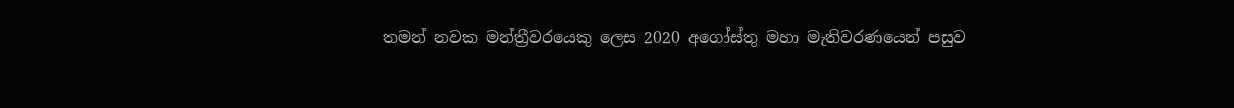තමන් නවක මන්ත්‍රීවරයෙකු ලෙස 2020 අගෝස්තු මහා මැතිවරණයෙන් පසුව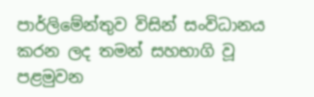පාර්ලිමේන්තුව විසින් සංවිධානය කරන ලද තමන් සහභාගි වූ පළමුවන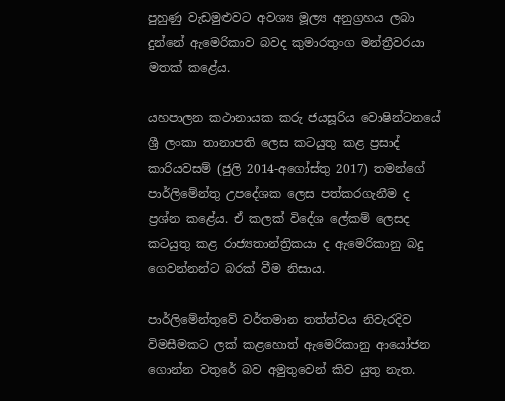පුහුණු වැඩමුළුවට අවශ්‍ය මූල්‍ය අනුග්‍රහය ලබා දුන්නේ ඇමෙරිකාව බවද කුමාරතුංග මන්ත්‍රීවරයා මතක් කළේය.

යහපාලන කථානායක කරු ජයසූරිය වොෂින්ටනයේ ශ්‍රී ලංකා තානාපති ලෙස කටයුතු කළ ප්‍රසාද් කාරියවසම් (ජුලි 2014-අගෝස්තු 2017) තමන්ගේ පාර්ලිමේන්තු උපදේශක ලෙස පත්කරගැනීම ද ප්‍රශ්න කළේය. ඒ කලක් විදේශ ලේකම් ලෙසද කටයුතු කළ රාජ්‍යතාන්ත්‍රිකයා ද ඇමෙරිකානු බදු ගෙවන්නන්ට බරක් වීම නිසාය.

පාර්ලිමේන්තුවේ වර්තමාන තත්ත්වය නිවැරදිව විමසීමකට ලක් කළහොත් ඇමෙරිකානු ආයෝජන ගොන්න වතුරේ බව අමුතුවෙන් කිව යුතු නැත.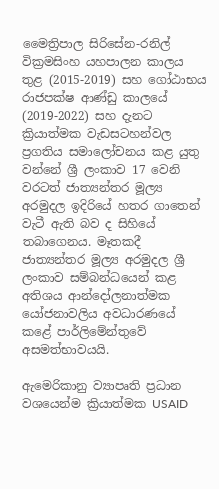මෛත්‍රිපාල සිරිසේන-රනිල් වික්‍රමසිංහ යහපාලන කාලය තුළ (2015-2019) සහ ගෝඨාභය රාජපක්ෂ ආණ්ඩු කාලයේ (2019-2022) සහ දැනට ක්‍රියාත්මක වැඩසටහන්වල ප්‍රගතිය සමාලෝචනය කළ යුතු වන්නේ ශ්‍රී ලංකාව 17 වෙනි වරටත් ජාත්‍යන්තර මූල්‍ය අරමුදල ඉදිරියේ හතර ගාතෙන් වැටී ඇති බව ද සිහියේ තබාගෙනය. මෑතකදී ජාත්‍යන්තර මූල්‍ය අරමුදල ශ්‍රී ලංකාව සම්බන්ධයෙන් කළ අතිශය ආන්දෝලනාත්මක යෝජනාවලිය අවධාරණයේ කළේ පාර්ලිමේන්තුවේ අසමත්භාවයයි.

ඇමෙරිකානු ව්‍යාපෘති ප්‍රධාන වශයෙන්ම ක්‍රියාත්මක USAID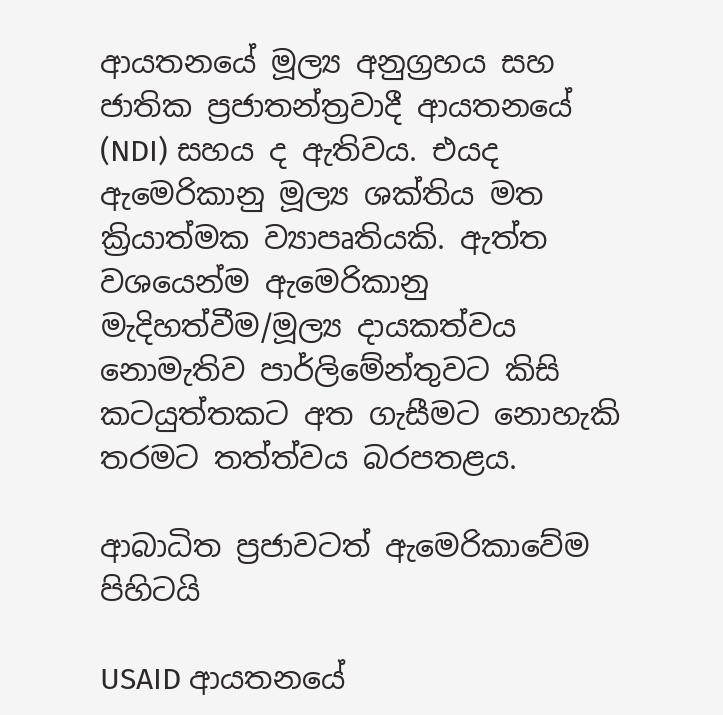ආයතනයේ මූල්‍ය අනුග්‍රහය සහ ජාතික ප්‍රජාතන්ත්‍රවාදී ආයතනයේ (NDI) සහය ද ඇතිවය. එයද ඇමෙරිකානු මූල්‍ය ශක්තිය මත ක්‍රියාත්මක ව්‍යාපෘතියකි. ඇත්ත වශයෙන්ම ඇමෙරිකානු මැදිහත්වීම/මූල්‍ය දායකත්වය නොමැතිව පාර්ලිමේන්තුවට කිසි කටයුත්තකට අත ගැසීමට නොහැකි තරමට තත්ත්වය බරපතළය.

ආබාධිත ප්‍රජාවටත් ඇමෙරිකාවේම පිහිටයි

USAID ආයතනයේ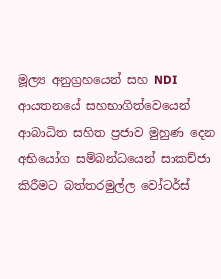මූල්‍ය අනුග්‍රහයෙන් සහ NDI ආයතනයේ සහභාගිත්වෙයෙන් ආබාධිත සහිත ප්‍රජාව මුහුණ දෙන අභියෝග සම්බන්ධයෙන් සාකච්ජා කිරීමට බත්තරමුල්ල වෝටර්ස්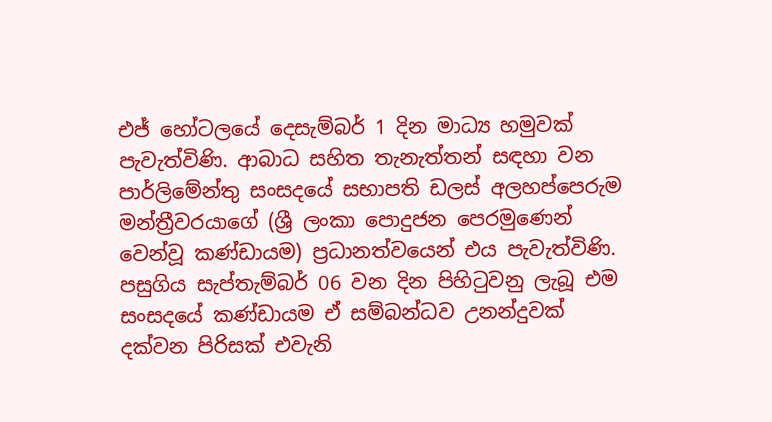එජ් හෝටලයේ දෙසැම්බර් 1 දින මාධ්‍ය හමුවක් පැවැත්විණි. ආබාධ සහිත තැනැත්තන් සඳහා වන පාර්ලිමේන්තු සංසදයේ සභාපති ඩලස් අලහප්පෙරුම මන්ත්‍රීවරයාගේ (ශ්‍රී ලංකා පොදුජන පෙරමුණෙන් වෙන්වූ කණ්ඩායම) ප්‍රධානත්වයෙන් එය පැවැත්විණි. පසුගිය සැප්තැම්බර් 06 වන දින පිහිටුවනු ලැබූ එම සංසදයේ කණ්ඩායම ඒ සම්බන්ධව උනන්දුවක් දක්වන පිරිසක් එවැනි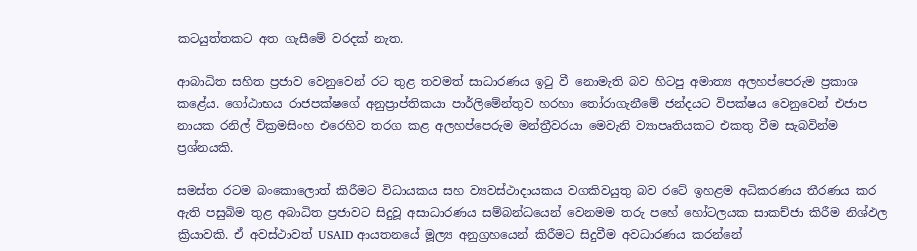කටයුත්තකට අත ගැසීමේ වරදක් නැත.

ආබාධිත සහිත ප්‍රජාව වෙනුවෙන් රට තුළ තවමත් සාධාරණය ඉටු වී නොමැති බව හිටපු අමාත්‍ය අලහප්පෙරුම ප්‍රකාශ කළේය. ගෝඨාභය රාජපක්ෂගේ අනුප්‍රාප්තිකයා පාර්ලිමේන්තුව හරහා තෝරාගැනීමේ ජන්දයට විපක්ෂය වෙනුවෙන් එජාප නායක රනිල් වික්‍රමසිංහ එරෙහිව තරග කළ අලහප්පෙරුම මන්ත්‍රීවරයා මෙවැනි ව්‍යාපෘතියකට එකතු වීම සැබවින්ම ප්‍රශ්නයකි.

සමස්ත රටම බංකොලොත් කිරීමට විධායකය සහ ව්‍යවස්ථාදායකය වගකිවයුතු බව රටේ ඉහළම අධිකරණය තීරණය කර ඇති පසුබිම තුළ අබාධිත ප්‍රජාවට සිදුවූ අසාධාරණය සම්බන්ධයෙන් වෙනමම තරු පහේ හෝටලයක සාකච්ජා කිරීම නිශ්ඵල ක්‍රියාවකි. ඒ අවස්ථාවත් USAID ආයතනයේ මූල්‍ය අනුග්‍රහයෙන් කිරීමට සිදුවීම අවධාරණය කරන්නේ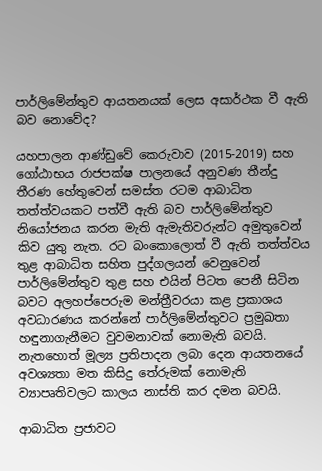පාර්ලිමේන්තුව ආයතනයක් ලෙස අසාර්ථක වී ඇති බව නොවේද?

යහපාලන ආණ්ඩුවේ කෙරුවාව (2015-2019) සහ ගෝඨාභය රාජපක්ෂ පාලනයේ අනුවණ තීන්දු තීරණ හේතුවෙන් සමස්ත රටම ආබාධිත තත්ත්වයකට පත්වී ඇති බව පාර්ලිමේන්තුව නියෝජනය කරන මැති ඇමැතිවරුන්ට අමුතුවෙන් කිව යුතු නැත. රට බංකොලොත් වී ඇති තත්ත්වය තුළ ආබාධිත සහිත පුද්ගලයන් වෙනුවෙන් පාර්ලිමේන්තුව තුළ සහ එයින් පිටත පෙනී සිටින බවට අලහප්පෙරුම මන්ත්‍රීවරයා කළ ප්‍රකාශය අවධාරණය කරන්නේ පාර්ලිමේන්තුවට ප්‍රමුඛතා හඳුනාගැනීමට වුවමනාවක් නොමැති බවයි. නැතහොත් මූල්‍ය ප්‍රතිපාදන ලබා දෙන ආයතනයේ අවශ්‍යතා මත කිසිදු තේරුමක් නොමැති ව්‍යාපෘතිවලට කාලය නාස්ති කර දමන බවයි.

ආබාධිත ප්‍රජාවට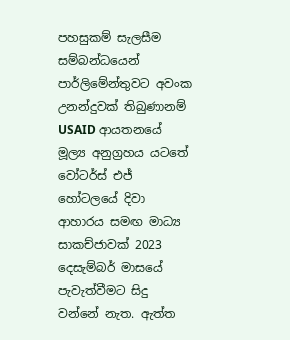පහසුකම් සැලසීම සම්බන්ධයෙන් පාර්ලිමේන්තුවට අවංක උනන්දුවක් තිබුණානම් USAID ආයතනයේ මූල්‍ය අනුග්‍රහය යටතේ වෝටර්ස් එජ් හෝටලයේ දිවා ආහාරය සමඟ මාධ්‍ය සාකච්ජාවක් 2023 දෙසැම්බර් මාසයේ පැවැත්වීමට සිදු වන්නේ නැත. ඇත්ත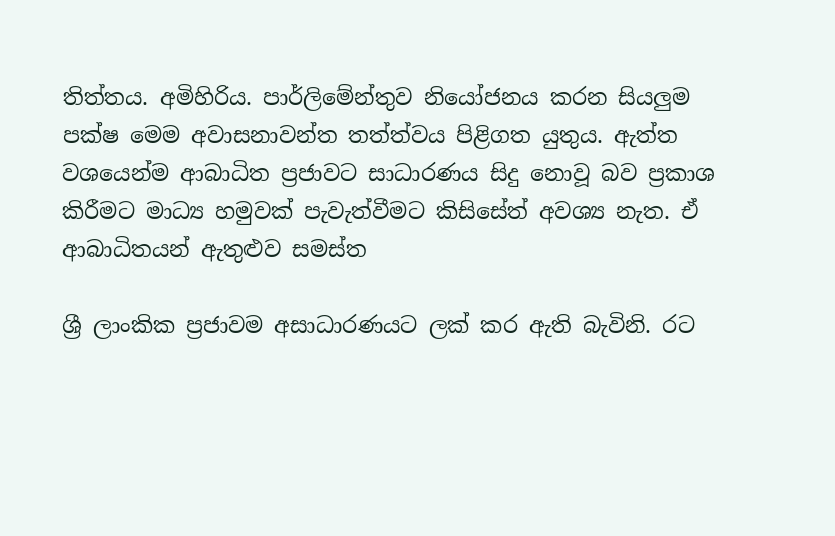තිත්තය. අමිහිරිය. පාර්ලිමේන්තුව නියෝජනය කරන සියලුම පක්ෂ මෙම අවාසනාවන්ත තත්ත්වය පිළිගත යුතුය. ඇත්ත වශයෙන්ම ආබාධිත ප්‍රජාවට සාධාරණය සිදු නොවූ බව ප්‍රකාශ කිරීමට මාධ්‍ය හමුවක් පැවැත්වීමට කිසිසේත් අවශ්‍ය නැත. ඒ ආබාධිතයන් ඇතුළුව සමස්ත

ශ්‍රී ලාංකික ප්‍රජාවම අසාධාරණයට ලක් කර ඇති බැවිනි. රට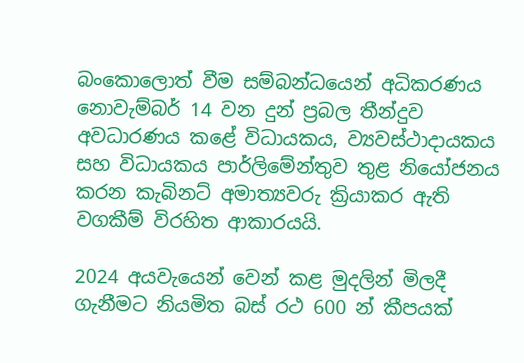බංකොලොත් වීම සම්බන්ධයෙන් අධිකරණය නොවැම්බර් 14 වන දුන් ප්‍රබල තීන්දුව අවධාරණය කළේ විධායකය, ව්‍යවස්ථාදායකය සහ විධායකය පාර්ලිමේන්තුව තුළ නියෝජනය කරන කැබිනට් අමාත්‍යවරු ක්‍රියාකර ඇති වගකීම් විරහිත ආකාරයයි.

2024 අයවැයෙන් වෙන් කළ මුදලින් මිලදී ගැනීමට නියමිත බස් රථ 600 න් කීපයක්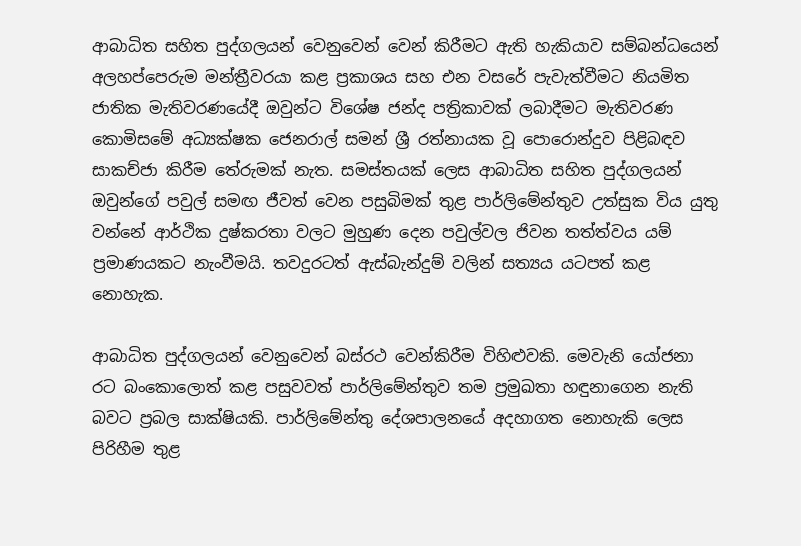ආබාධිත සහිත පුද්ගලයන් වෙනුවෙන් වෙන් කිරීමට ඇති හැකියාව සම්බන්ධයෙන් අලහප්පෙරුම මන්ත්‍රීවරයා කළ ප්‍රකාශය සහ එන වසරේ පැවැත්වීමට නියමිත ජාතික මැතිවරණයේදී ඔවුන්ට විශේෂ ජන්ද පත්‍රිකාවක් ලබාදීමට මැතිවරණ කොමිසමේ අධ්‍යක්ෂක ජෙනරාල් සමන් ශ්‍රී රත්නායක වූ පොරොන්දුව පිළිබඳව සාකච්ජා කිරීම තේරුමක් නැත. සමස්තයක් ලෙස ආබාධිත සහිත පුද්ගලයන් ඔවුන්ගේ පවුල් සමඟ ජීවත් වෙන පසුබිමක් තුළ පාර්ලිමේන්තුව උත්සුක විය යුතු වන්නේ ආර්ථික දුෂ්කරතා වලට මුහුණ දෙන පවුල්වල ජිවන තත්ත්වය යම් ප්‍රමාණයකට නැංවීමයි. තවදුරටත් ඇස්බැන්දුම් වලින් සත්‍යය යටපත් කළ නොහැක.

ආබාධිත පුද්ගලයන් වෙනුවෙන් බස්රථ වෙන්කිරීම විහිළුවකි. මෙවැනි යෝජනා රට බංකොලොත් කළ පසුවවත් පාර්ලිමේන්තුව තම ප්‍රමුඛතා හඳුනාගෙන නැති බවට ප්‍රබල සාක්ෂියකි. පාර්ලිමේන්තු දේශපාලනයේ අදහාගත නොහැකි ලෙස පිරිහීම තුළ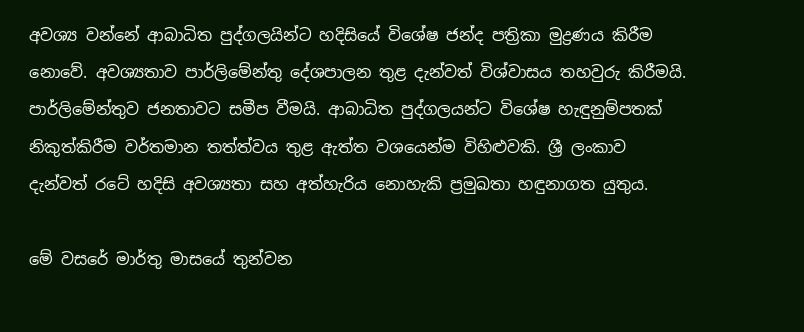අවශ්‍ය වන්නේ ආබාධිත පුද්ගලයින්ට හදිසියේ විශේෂ ජන්ද පත්‍රිකා මුද්‍රණය කිරීම නොවේ. අවශ්‍යතාව පාර්ලිමේන්තු දේශපාලන තුළ දැන්වත් විශ්වාසය තහවුරු කිරීමයි. පාර්ලිමේන්තුව ජනතාවට සමීප වීමයි. ආබාධිත පුද්ගලයන්ට විශේෂ හැඳුනුම්පතක් නිකුත්කිරීම වර්තමාන තත්ත්වය තුළ ඇත්ත වශයෙන්ම විහිළුවකි. ශ්‍රී ලංකාව දැන්වත් රටේ හදිසි අවශ්‍යතා සහ අත්හැරිය නොහැකි ප්‍රමුඛතා හඳුනාගත යුතුය.

මේ වසරේ මාර්තු මාසයේ තුන්වන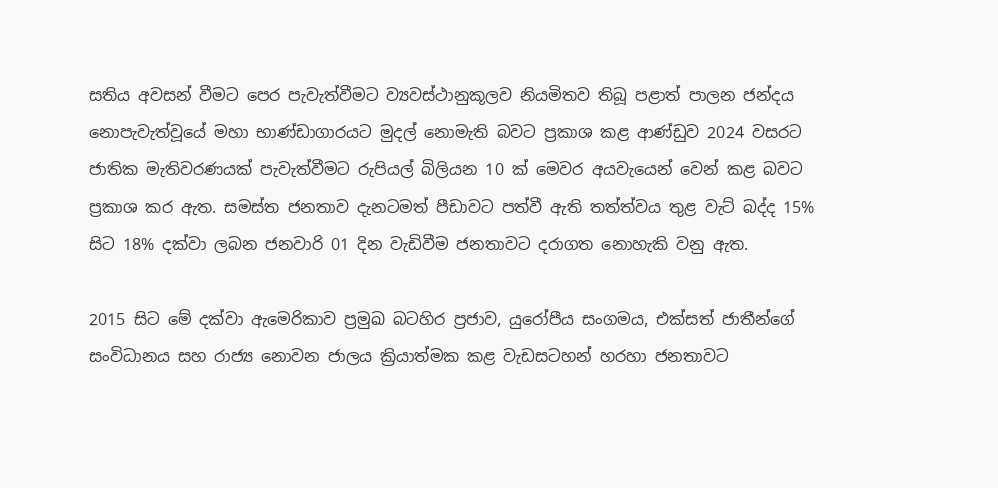සතිය අවසන් වීමට පෙර පැවැත්වීමට ව්‍යවස්ථානුකූලව නියමිතව තිබූ පළාත් පාලන ජන්දය නොපැවැත්වූයේ මහා භාණ්ඩාගාරයට මුදල් නොමැති බවට ප්‍රකාශ කළ ආණ්ඩුව 2024 වසරට ජාතික මැතිවරණයක් පැවැත්වීමට රුපියල් බිලියන 10 ක් මෙවර අයවැයෙන් වෙන් කළ බවට ප්‍රකාශ කර ඇත. සමස්ත ජනතාව දැනටමත් පීඩාවට පත්වී ඇති තත්ත්වය තුළ වැට් බද්ද 15% සිට 18% දක්වා ලබන ජනවාරි 01 දින වැඩිවීම ජනතාවට දරාගත නොහැකි වනු ඇත.

2015 සිට මේ දක්වා ඇමෙරිකාව ප්‍රමුඛ බටහිර ප්‍රජාව, යුරෝපීය සංගමය, එක්සත් ජාතීන්ගේ සංවිධානය සහ රාජ්‍ය නොවන ජාලය ක්‍රියාත්මක කළ වැඩසටහන් හරහා ජනතාවට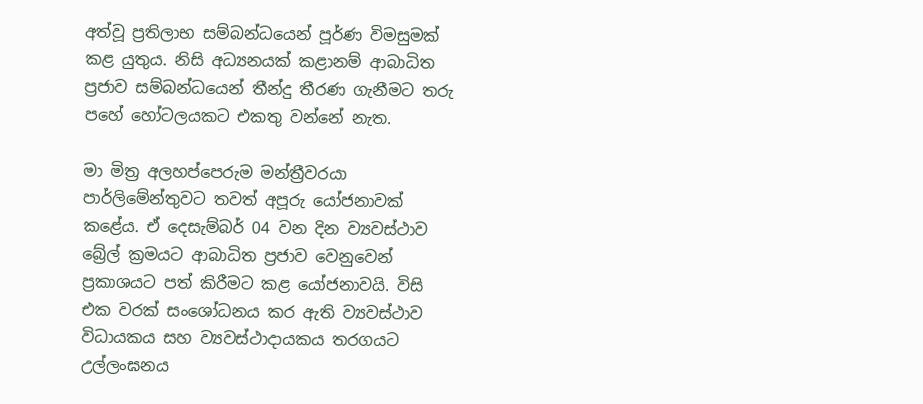අත්වූ ප්‍රතිලාභ සම්බන්ධයෙන් පූර්ණ විමසුමක් කළ යුතුය. නිසි අධ්‍යනයක් කළානම් ආබාධිත ප්‍රජාව සම්බන්ධයෙන් තීන්දු තීරණ ගැනීමට තරු පහේ හෝටලයකට එකතු වන්නේ නැත.

මා මිත්‍ර අලහප්පෙරුම මන්ත්‍රීවරයා පාර්ලිමේන්තුවට තවත් අපූරු යෝජනාවක් කළේය. ඒ දෙසැම්බර් 04 වන දින ව්‍යවස්ථාව බ්‍රේල් ක්‍රමයට ආබාධිත ප්‍රජාව වෙනුවෙන් ප්‍රකාශයට පත් කිරීමට කළ යෝජනාවයි. විසි එක වරක් සංශෝධනය කර ඇති ව්‍යවස්ථාව විධායකය සහ ව්‍යවස්ථාදායකය තරගයට උල්ලංඝනය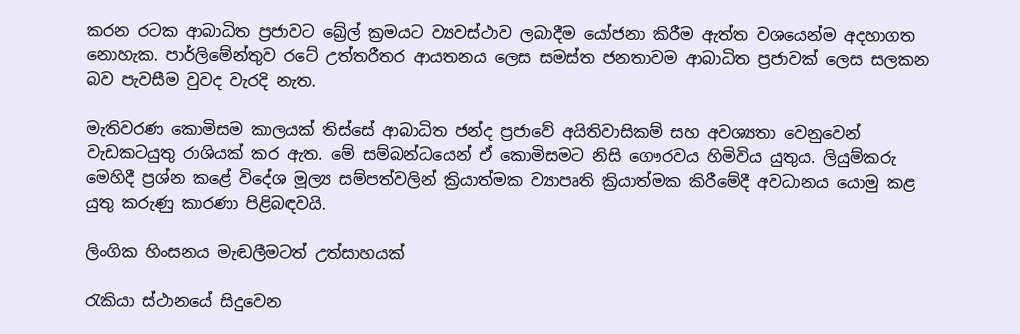කරන රටක ආබාධිත ප්‍රජාවට බ්‍රේල් ක්‍රමයට ව්‍යවස්ථාව ලබාදීම යෝජනා කිරීම ඇත්ත වශයෙන්ම අදහාගත නොහැක. පාර්ලිමේන්තුව රටේ උත්තරීතර ආයතනය ලෙස සමස්ත ජනතාවම ආබාධිත ප්‍රජාවක් ලෙස සලකන බව පැවසීම වුවද වැරදි නැත.

මැතිවරණ කොමිසම කාලයක් තිස්සේ ආබාධිත ජන්ද ප්‍රජාවේ අයිතිවාසිකම් සහ අවශ්‍යතා වෙනුවෙන් වැඩකටයුතු රාශියක් කර ඇත. මේ සම්බන්ධයෙන් ඒ කොමිසමට නිසි ගෞරවය හිමිවිය යුතුය. ලියුම්කරු මෙහිදී ප්‍රශ්න කළේ විදේශ මූල්‍ය සම්පත්වලින් ක්‍රියාත්මක ව්‍යාපෘති ක්‍රියාත්මක කිරීමේදී අවධානය යොමු කළ යුතු කරුණු කාරණා පිළිබඳවයි.

ලිංගික හිංසනය මැඬලීමටත් උත්සාහයක්

රැකියා ස්ථානයේ සිදුවෙන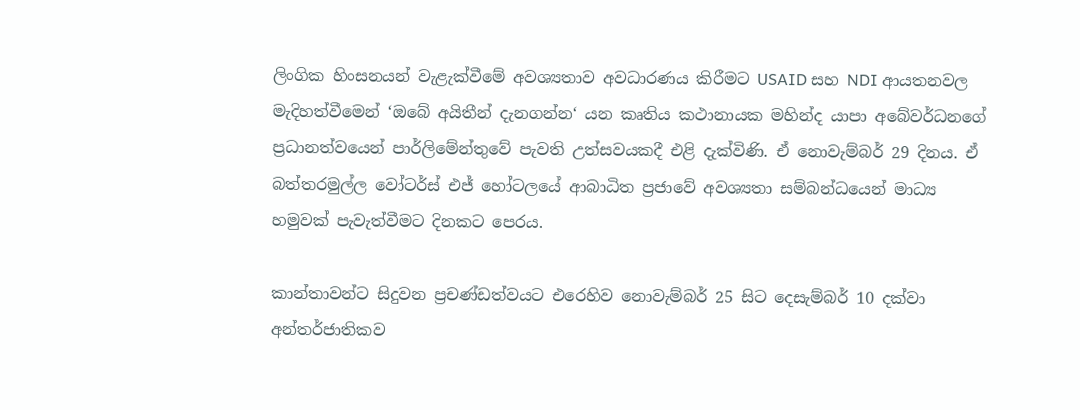ලිංගික හිංසනයන් වැළැක්වීමේ අවශ්‍යතාව අවධාරණය කිරීමට USAID සහ NDI ආයතනවල මැදිහත්වීමෙන් ‘ඔබේ අයිතීන් දැනගන්න‘ යන කෘතිය කථානායක මහින්ද යාපා අබේවර්ධනගේ ප්‍රධානත්වයෙන් පාර්ලිමේන්තුවේ පැවති උත්සවයකදී එළි දැක්විණි. ඒ නොවැම්බර් 29 දිනය. ඒ බත්තරමුල්ල වෝටර්ස් එජ් හෝටලයේ ආබාධිත ප්‍රජාවේ අවශ්‍යතා සම්බන්ධයෙන් මාධ්‍ය හමුවක් පැවැත්වීමට දිනකට පෙරය.

කාන්තාවන්ට සිදුවන ප්‍රචණ්ඩත්වයට එරෙහිව නොවැම්බර් 25 සිට දෙසැම්බර් 10 දක්වා අන්තර්ජාතිකව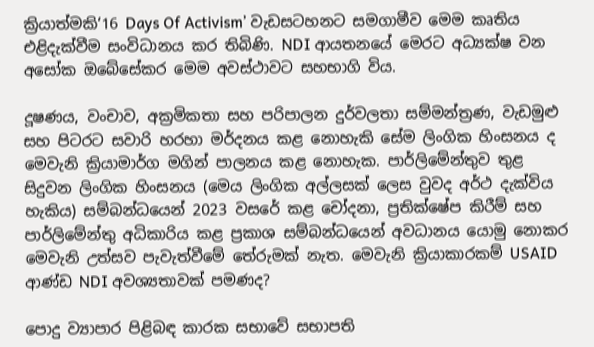ක්‍රියාත්මකි‘16 Days Of Activism’ වැඩසටහනට සමගාමීව මෙම කෘතිය එළිදැක්වීම සංවිධානය කර තිබිණි. NDI ආයතනයේ මෙරට අධ්‍යක්ෂ වන අසෝක ඔබේසේකර මෙම අවස්ථාවට සහභාගි විය.

දූෂණය, වංචාව, අක්‍රමිකතා සහ පරිපාලන දුර්වලතා සම්මන්ත්‍රණ, වැඩමුළු සහ පිටරට සවාරි හරහා මර්දනය කළ නොහැකි සේම ලිංගික හිංසනය ද මෙවැනි ක්‍රියාමාර්ග මගින් පාලනය කළ නොහැක. පාර්ලිමේන්තුව තුළ සිදුවන ලිංගික හිංසනය (මෙය ලිංගික අල්ලසක් ලෙස වුවද අර්ථ දැක්විය හැකිය) සම්බන්ධයෙන් 2023 වසරේ කළ චෝදනා, ප්‍රතික්ෂේප කිරීම් සහ පාර්ලිමේන්තු අධිකාරිය කළ ප්‍රකාශ සම්බන්ධයෙන් අවධානය යොමු නොකර මෙවැනි උත්සව පැවැත්වීමේ තේරුමක් නැත. මෙවැනි ක්‍රියාකාරකම් USAID ආණ්ඩ NDI අවශ්‍යතාවක් පමණද?

පොදු ව්‍යාපාර පිළිබඳ කාරක සභාවේ සභාපති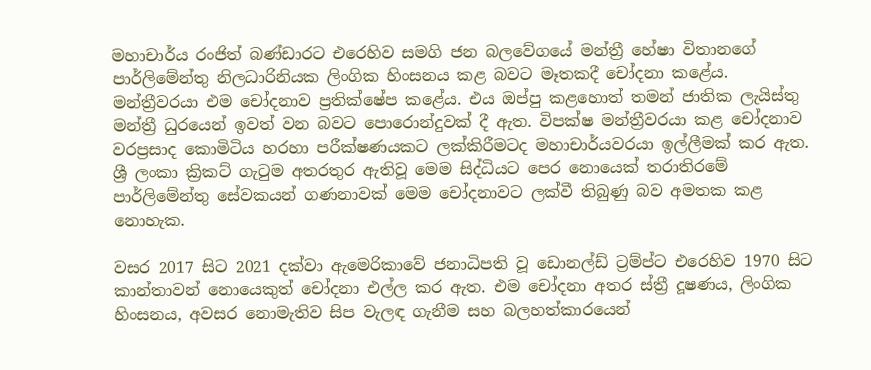මහාචාර්ය රංජිත් බණ්ඩාරට එරෙහිව සමගි ජන බලවේගයේ මන්ත්‍රී හේෂා විතානගේ පාර්ලිමේන්තු නිලධාරිනියක ලිංගික හිංසනය කළ බවට මෑතකදී චෝදනා කළේය. මන්ත්‍රීවරයා එම චෝදනාව ප්‍රතික්ෂේප කළේය. එය ඔප්පු කළහොත් තමන් ජාතික ලැයිස්තු මන්ත්‍රී ධුරයෙන් ඉවත් වන බවට පොරොන්දුවක් දී ඇත. විපක්ෂ මන්ත්‍රීවරයා කළ චෝදනාව වරප්‍රසාද කොමිටිය හරහා පරීක්ෂණයකට ලක්කිරීමටද මහාචාර්යවරයා ඉල්ලීමක් කර ඇත. ශ්‍රී ලංකා ක්‍රිකට් ගැටුම අතරතුර ඇතිවූ මෙම සිද්ධියට පෙර නොයෙක් තරාතිරමේ පාර්ලිමේන්තු සේවකයන් ගණනාවක් මෙම චෝදනාවට ලක්වී තිබුණු බව අමතක කළ නොහැක.

වසර 2017 සිට 2021 දක්වා ඇමෙරිකාවේ ජනාධිපති වූ ඩොනල්ඩ් ට්‍රම්ප්ට එරෙහිව 1970 සිට කාන්තාවන් නොයෙකුත් චෝදනා එල්ල කර ඇත. එම චෝදනා අතර ස්ත්‍රී දූෂණය, ලිංගික හිංසනය, අවසර නොමැතිව සිප වැලඳ ගැනීම සහ බලහත්කාරයෙන්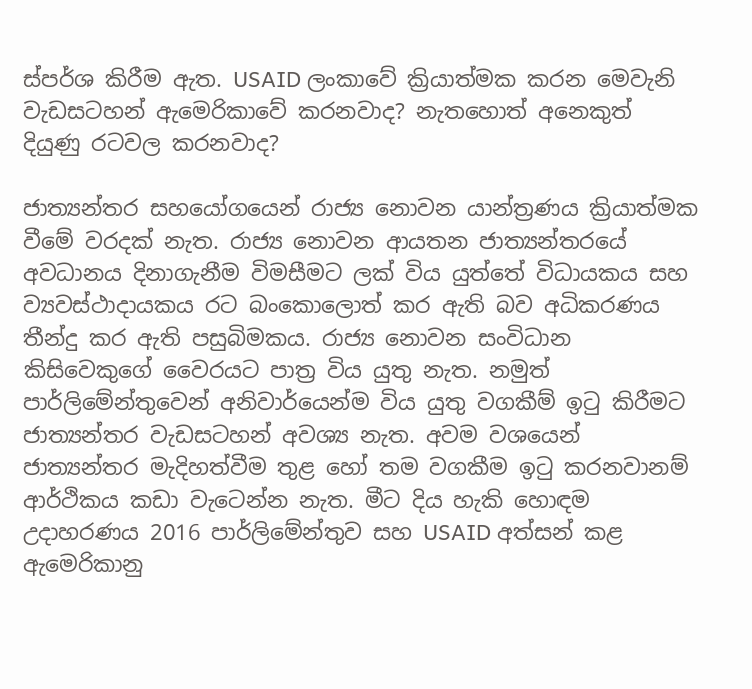ස්පර්ශ කිරීම ඇත. USAID ලංකාවේ ක්‍රියාත්මක කරන මෙවැනි වැඩසටහන් ඇමෙරිකාවේ කරනවාද? නැතහොත් අනෙකුත් දියුණු රටවල කරනවාද?

ජාත්‍යන්තර සහයෝගයෙන් රාජ්‍ය නොවන යාන්ත්‍රණය ක්‍රියාත්මක වීමේ වරදක් නැත. රාජ්‍ය නොවන ආයතන ජාත්‍යන්තරයේ අවධානය දිනාගැනීම විමසීමට ලක් විය යුත්තේ විධායකය සහ ව්‍යවස්ථාදායකය රට බංකොලොත් කර ඇති බව අධිකරණය තීන්දු කර ඇති පසුබිමකය. රාජ්‍ය නොවන සංවිධාන කිසිවෙකුගේ වෛරයට පාත්‍ර විය යුතු නැත. නමුත් පාර්ලිමේන්තුවෙන් අනිවාර්යෙන්ම විය යුතු වගකීම් ඉටු කිරීමට ජාත්‍යන්තර වැඩසටහන් අවශ්‍ය නැත. අවම වශයෙන් ජාත්‍යන්තර මැදිහත්වීම තුළ හෝ තම වගකීම ඉටු කරනවානම් ආර්ථිකය කඩා වැටෙන්න නැත. මීට දිය හැකි හොඳම උදාහරණය 2016 පාර්ලිමේන්තුව සහ USAID අත්සන් කළ ඇමෙරිකානු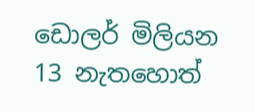ඩොලර් මිලියන 13 නැතහොත්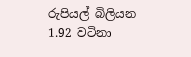රුපියල් බිලියන 1.92 වටිනා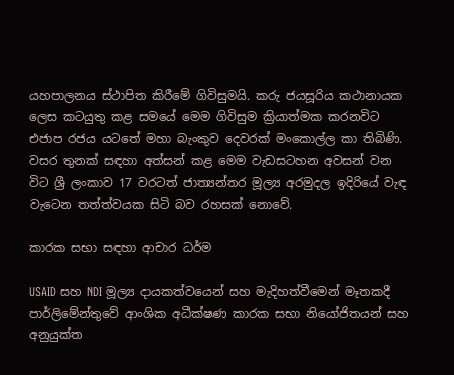යහපාලනය ස්ථාපිත කිරීමේ ගිවිසුමයි. කරු ජයසූරිය කථානායක ලෙස කටයුතු කළ සමයේ මෙම ගිවිසුම ක්‍රියාත්මක කරනවිට එජාප රජය යටතේ මහා බැංකුව දෙවරක් මංකොල්ල කා තිබිණි. වසර තුනක් සඳහා අත්සන් කළ මෙම වැඩසටහන අවසන් වන විට ශ්‍රී ලංකාව 17 වරටත් ජාත්‍යන්තර මූල්‍ය අරමුදල ඉදිරියේ වැඳ වැටෙන තත්ත්වයක සිටි බව රහසක් නොවේ.

කාරක සභා සඳහා ආචාර ධර්ම

USAID සහ NDI මූල්‍ය දායකත්වයෙන් සහ මැදිහත්වීමෙන් මෑතකදී පාර්ලිමේන්තුවේ ආංශික අධීක්ෂණ කාරක සභා නියෝජිතයන් සහ අනුයුක්ත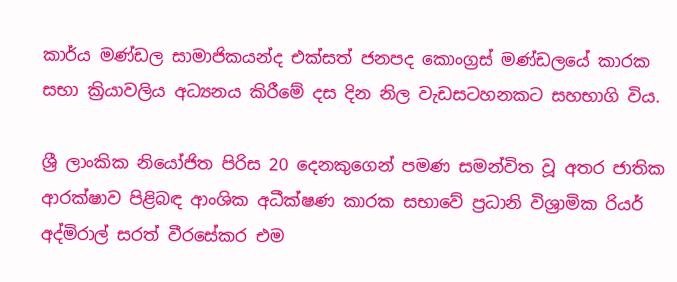කාර්ය මණ්ඩල සාමාජිකයන්ද එක්සත් ජනපද කොංග්‍රස් මණ්ඩලයේ කාරක සභා ක්‍රියාවලිය අධ්‍යනය කිරීමේ දස දින නිල වැඩසටහනකට සහභාගි විය.

ශ්‍රී ලාංකික නියෝජිත පිරිස 20 දෙනකුගෙන් පමණ සමන්විත වූ අතර ජාතික ආරක්ෂාව පිළිබඳ ආංශික අධීක්ෂණ කාරක සභාවේ ප්‍රධානි විශ්‍රාමික රියර් අද්මිරාල් සරත් වීරසේකර එම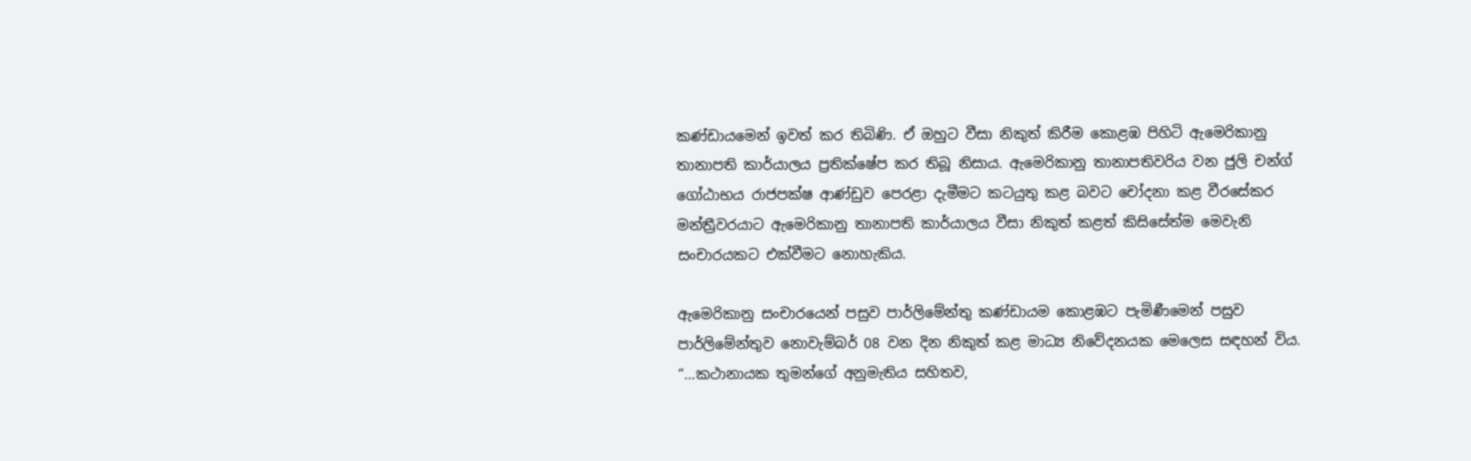කණ්ඩායමෙන් ඉවත් කර තිබිණි. ඒ ඔහුට වීසා නිකුත් කිරීම කොළඹ පිහිටි ඇමෙරිකානු තානාපති කාර්යාලය ප්‍රතික්ෂේප කර තිබූ නිසාය. ඇමෙරිකානු තානාපතිවරිය වන ජුලි චන්ග් ගෝඨාභය රාජපක්ෂ ආණ්ඩුව පෙරළා දැමීමට කටයුතු කළ බවට චෝදනා කළ වීරසේකර මන්ත්‍රීවරයාට ඇමෙරිකානු තානාපති කාර්යාලය වීසා නිකුත් කළත් කිසිසේත්ම මෙවැනි සංචාරයකට එක්වීමට නොහැකිය.

ඇමෙරිකානු සංචාරයෙන් පසුව පාර්ලිමේන්තු කණ්ඩායම කොළඹට පැමිණීමෙන් පසුව පාර්ලිමේන්තුව නොවැම්බර් 08 වන දින නිකුත් කළ මාධ්‍ය නිවේදනයක මෙලෙස සඳහන් විය. “…කථානායක තුමන්ගේ අනුමැතිය සහිතව,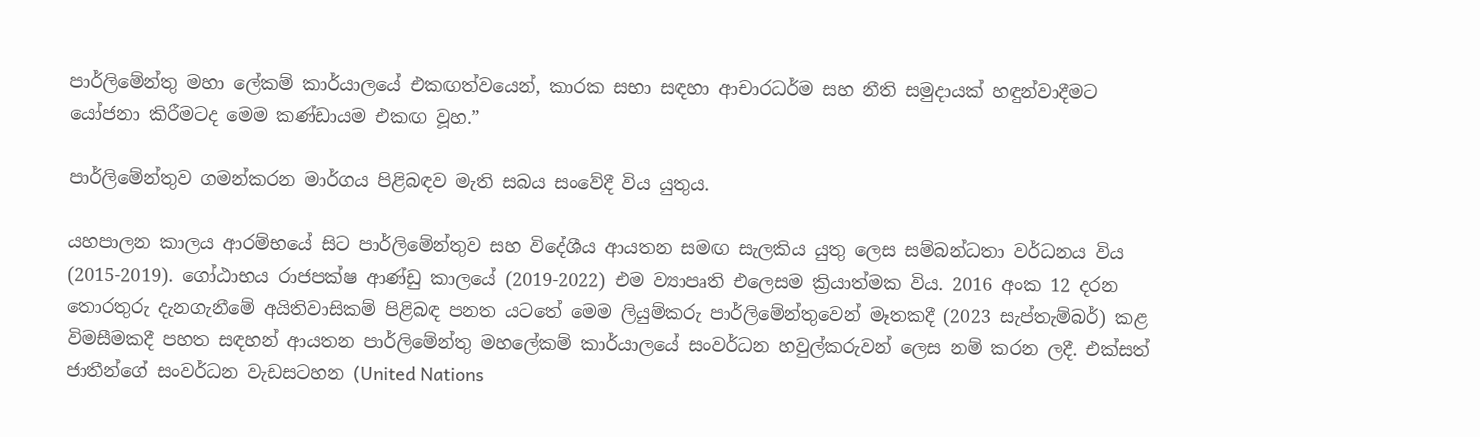පාර්ලිමේන්තු මහා ලේකම් කාර්යාලයේ එකඟත්වයෙන්, කාරක සභා සඳහා ආචාරධර්ම සහ නීති සමුදායක් හඳුන්වාදීමට යෝජනා කිරීමටද මෙම කණ්ඩායම එකඟ වූහ.”

පාර්ලිමේන්තුව ගමන්කරන මාර්ගය පිළිබඳව මැති සබය සංවේදී විය යුතුය.

යහපාලන කාලය ආරම්භයේ සිට පාර්ලිමේන්තුව සහ විදේශීය ආයතන සමඟ සැලකිය යුතු ලෙස සම්බන්ධතා වර්ධනය විය (2015-2019). ගෝඨාභය රාජපක්ෂ ආණ්ඩු කාලයේ (2019-2022) එම ව්‍යාපෘති එලෙසම ක්‍රියාත්මක විය. 2016 අංක 12 දරන තොරතුරු දැනගැනීමේ අයිතිවාසිකම් පිළිබඳ පනත යටතේ මෙම ලියුම්කරු පාර්ලිමේන්තුවෙන් මෑතකදී (2023 සැප්තැම්බර්) කළ විමසීමකදී පහත සඳහන් ආයතන පාර්ලිමේන්තු මහලේකම් කාර්යාලයේ සංවර්ධන හවුල්කරුවන් ලෙස නම් කරන ලදී. එක්සත් ජාතීන්ගේ සංවර්ධන වැඩසටහන (United Nations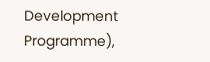Development Programme),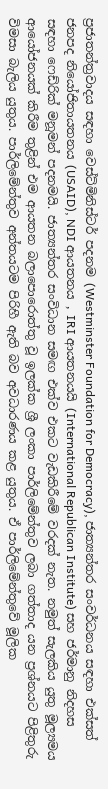ප්‍රජාතන්ත්‍රවාදය සඳහා වෙස්ට්මිනිස්ටර් පදනම (Westminster Foundation for Democracy), ජාත්‍යන්තර සංවර්ධනය සඳහා එක්සත් ජනපද නියෝජිතායතනය (USAID), NDI ආයතනය , IRI ආයතනයයි (International Republican Institute) සහ ජර්මානු නිදහස සඳහා ෆෙඩ්රික් මනූමන් පදනමයි. ජාත්‍යන්තර සංවිධාන සමඟ එක්ව එකට වැඩකිරීමේ වරදක් නැත. නමුත් සැලකිය යුතු මූල්‍යමය ආයෝජනයක් කිරීම තුළින් එම ආයතන බලාපොරොත්තු වූ ඉලක්ක ශ්‍රී ලංකා පාර්ලිමේන්තුව ලබා ගත්තාද යන ප්‍රශ්නයට පිළිතුරු විමසා බැලිය යුතුය. පාර්ලිමේන්තුව අන්තයටම පිරිහී ඇති බව අවධාරණය කළ යුතුය. ඒ පාර්ලිමේන්තුවේ මූලික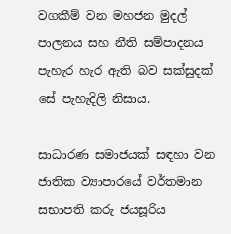වගකීම් වන මහජන මුදල් පාලනය සහ නීති සම්පාදනය පැහැර හැර ඇති බව සක්සුදක් සේ පැහැදිලි නිසාය.

සාධාරණ සමාජයක් සඳහා වන ජාතික ව්‍යාපාරයේ වර්තමාන සභාපති කරු ජයසූරිය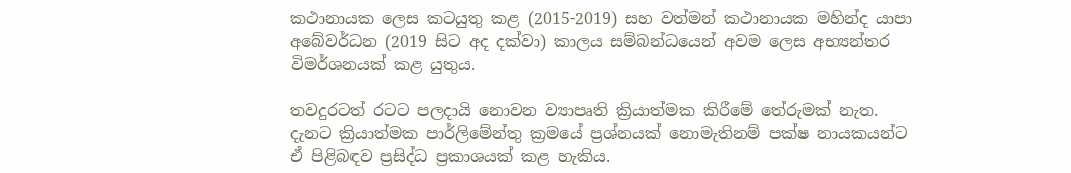කථානායක ලෙස කටයුතු කළ (2015-2019) සහ වත්මන් කථානායක මහින්ද යාපා අබේවර්ධන (2019 සිට අද දක්වා) කාලය සම්බන්ධයෙන් අවම ලෙස අභ්‍යන්තර විමර්ශනයක් කළ යුතුය.

තවදුරටත් රටට පලදායි නොවන ව්‍යාපෘති ක්‍රියාත්මක කිරීමේ තේරුමක් නැත. දැනට ක්‍රියාත්මක පාර්ලිමේන්තු ක්‍රමයේ ප්‍රශ්නයක් නොමැතිනම් පක්ෂ නායකයන්ට ඒ පිළිබඳව ප්‍රසිද්ධ ප්‍රකාශයක් කළ හැකිය.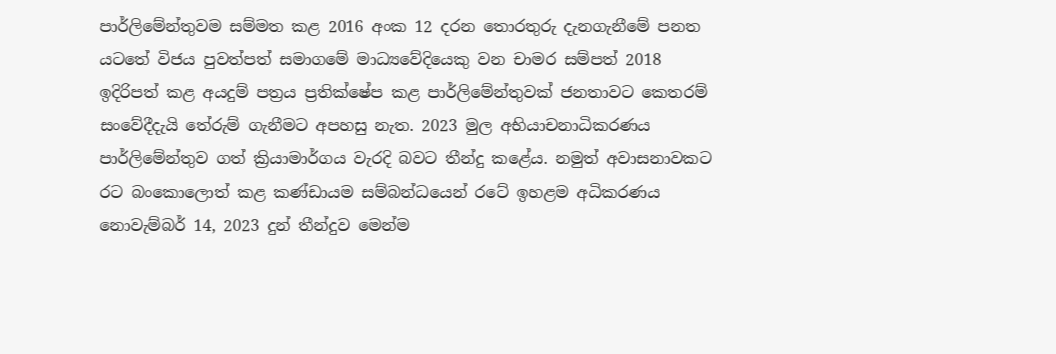පාර්ලිමේන්තුවම සම්මත කළ 2016 අංක 12 දරන තොරතුරු දැනගැනීමේ පනත යටතේ විජය පුවත්පත් සමාගමේ මාධ්‍යවේදියෙකු වන චාමර සම්පත් 2018 ඉදිරිපත් කළ අයදුම් පත්‍රය ප්‍රතික්ෂේප කළ පාර්ලිමේන්තුවක් ජනතාවට කෙතරම් සංවේදීදැයි තේරුම් ගැනීමට අපහසු නැත. 2023 මුල අභියාචනාධිකරණය පාර්ලිමේන්තුව ගත් ක්‍රියාමාර්ගය වැරදි බවට තීන්දු කළේය. නමුත් අවාසනාවකට රට බංකොලොත් කළ කණ්ඩායම සම්බන්ධයෙන් රටේ ඉහළම අධිකරණය නොවැම්බර් 14, 2023 දුන් තීන්දුව මෙන්ම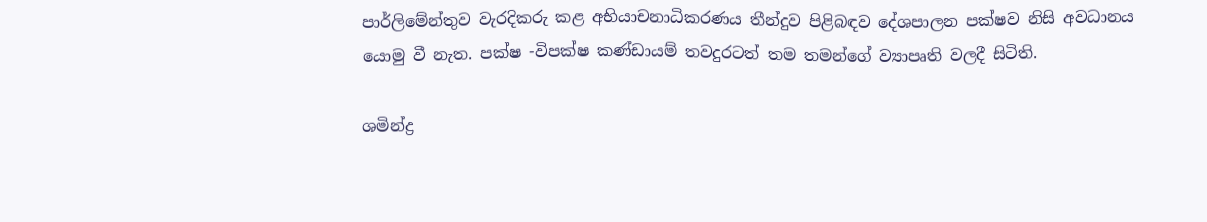පාර්ලිමේන්තුව වැරදිකරු කළ අභියාචනාධිකරණය තීන්දුව පිළිබඳව දේශපාලන පක්ෂව නිසි අවධානය යොමු වී නැත. පක්ෂ -විපක්ෂ කණ්ඩායම් තවදුරටත් තම තමන්ගේ ව්‍යාපෘති වලදී සිටිති.

ශමින්ද්‍ර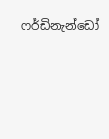ෆර්ඩිනැන්ඩෝ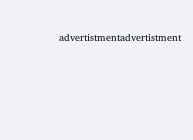advertistmentadvertistment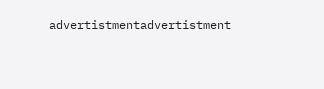advertistmentadvertistment